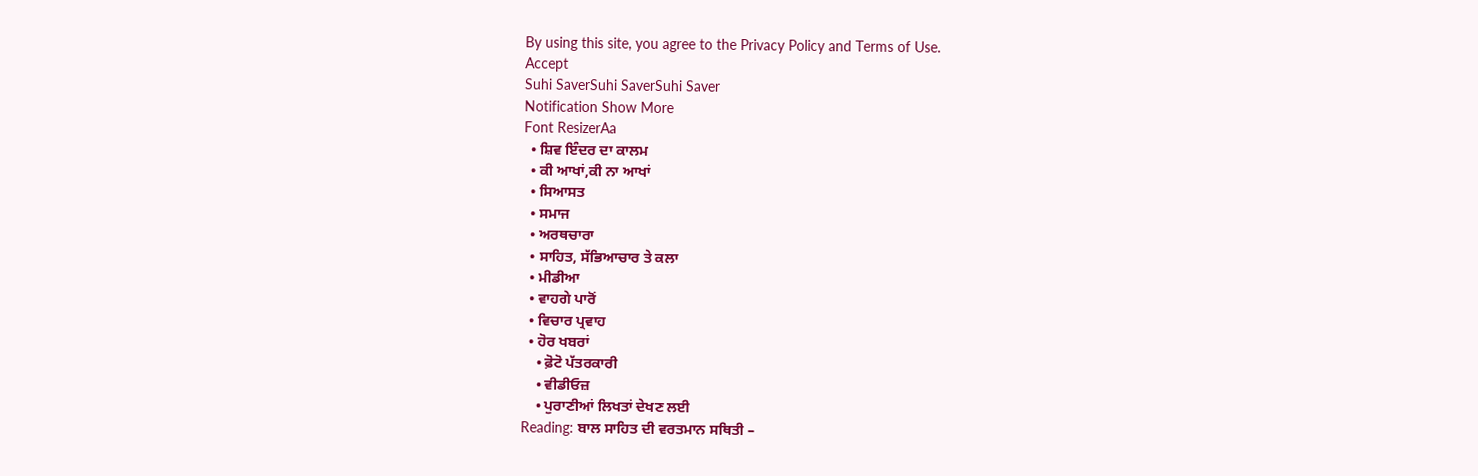By using this site, you agree to the Privacy Policy and Terms of Use.
Accept
Suhi SaverSuhi SaverSuhi Saver
Notification Show More
Font ResizerAa
  • ਸ਼ਿਵ ਇੰਦਰ ਦਾ ਕਾਲਮ
  • ਕੀ ਆਖਾਂ,ਕੀ ਨਾ ਆਖਾਂ
  • ਸਿਆਸਤ
  • ਸਮਾਜ
  • ਅਰਥਚਾਰਾ
  • ਸਾਹਿਤ, ਸੱਭਿਆਚਾਰ ਤੇ ਕਲਾ
  • ਮੀਡੀਆ
  • ਵਾਹਗੇ ਪਾਰੋਂ
  • ਵਿਚਾਰ ਪ੍ਰਵਾਹ
  • ਹੋਰ ਖਬਰਾਂ
    • ਫ਼ੋਟੋ ਪੱਤਰਕਾਰੀ
    • ਵੀਡੀਓਜ਼
    • ਪੁਰਾਣੀਆਂ ਲਿਖਤਾਂ ਦੇਖਣ ਲਈ
Reading: ਬਾਲ ਸਾਹਿਤ ਦੀ ਵਰਤਮਾਨ ਸਥਿਤੀ –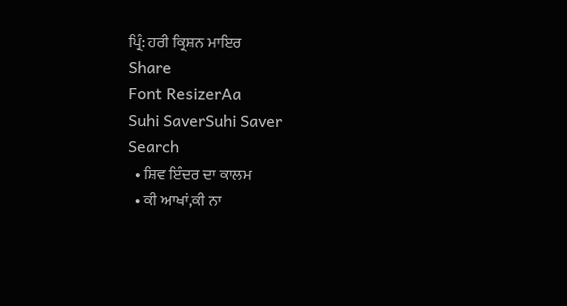ਪ੍ਰਿੰ: ਹਰੀ ਕ੍ਰਿਸ਼ਨ ਮਾਇਰ
Share
Font ResizerAa
Suhi SaverSuhi Saver
Search
  • ਸ਼ਿਵ ਇੰਦਰ ਦਾ ਕਾਲਮ
  • ਕੀ ਆਖਾਂ,ਕੀ ਨਾ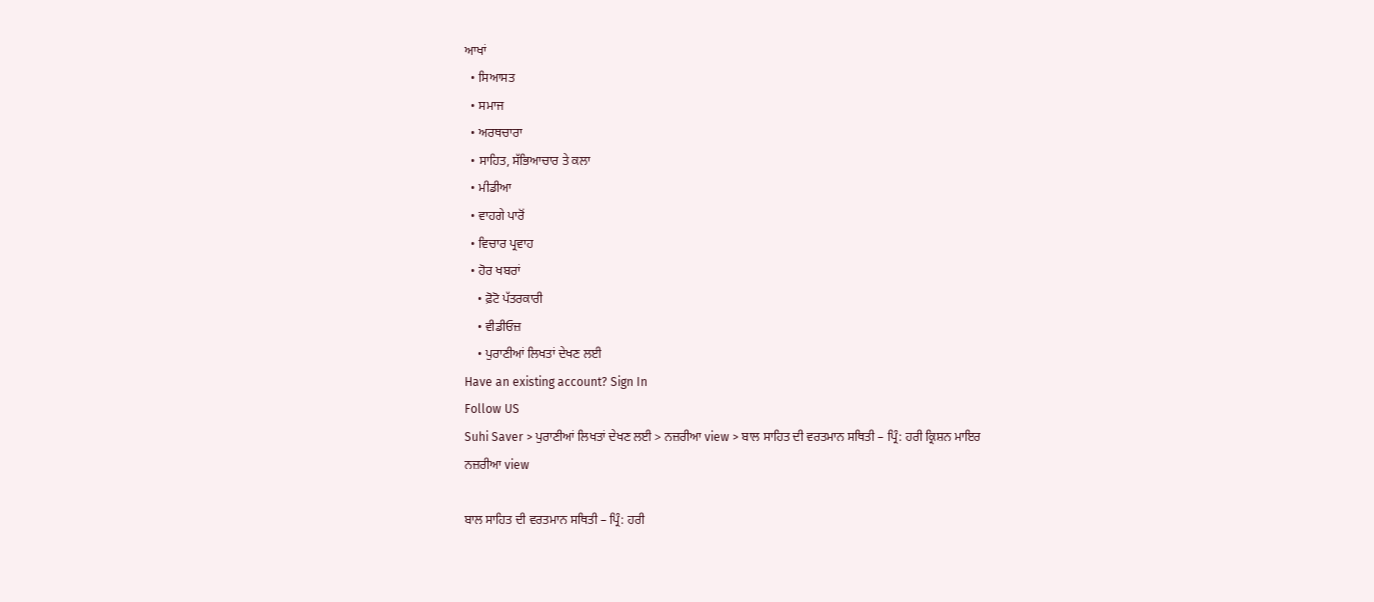ਆਖਾਂ
  • ਸਿਆਸਤ
  • ਸਮਾਜ
  • ਅਰਥਚਾਰਾ
  • ਸਾਹਿਤ, ਸੱਭਿਆਚਾਰ ਤੇ ਕਲਾ
  • ਮੀਡੀਆ
  • ਵਾਹਗੇ ਪਾਰੋਂ
  • ਵਿਚਾਰ ਪ੍ਰਵਾਹ
  • ਹੋਰ ਖਬਰਾਂ
    • ਫ਼ੋਟੋ ਪੱਤਰਕਾਰੀ
    • ਵੀਡੀਓਜ਼
    • ਪੁਰਾਣੀਆਂ ਲਿਖਤਾਂ ਦੇਖਣ ਲਈ
Have an existing account? Sign In
Follow US
Suhi Saver > ਪੁਰਾਣੀਆਂ ਲਿਖਤਾਂ ਦੇਖਣ ਲਈ > ਨਜ਼ਰੀਆ view > ਬਾਲ ਸਾਹਿਤ ਦੀ ਵਰਤਮਾਨ ਸਥਿਤੀ – ਪ੍ਰਿੰ: ਹਰੀ ਕ੍ਰਿਸ਼ਨ ਮਾਇਰ
ਨਜ਼ਰੀਆ view

ਬਾਲ ਸਾਹਿਤ ਦੀ ਵਰਤਮਾਨ ਸਥਿਤੀ – ਪ੍ਰਿੰ: ਹਰੀ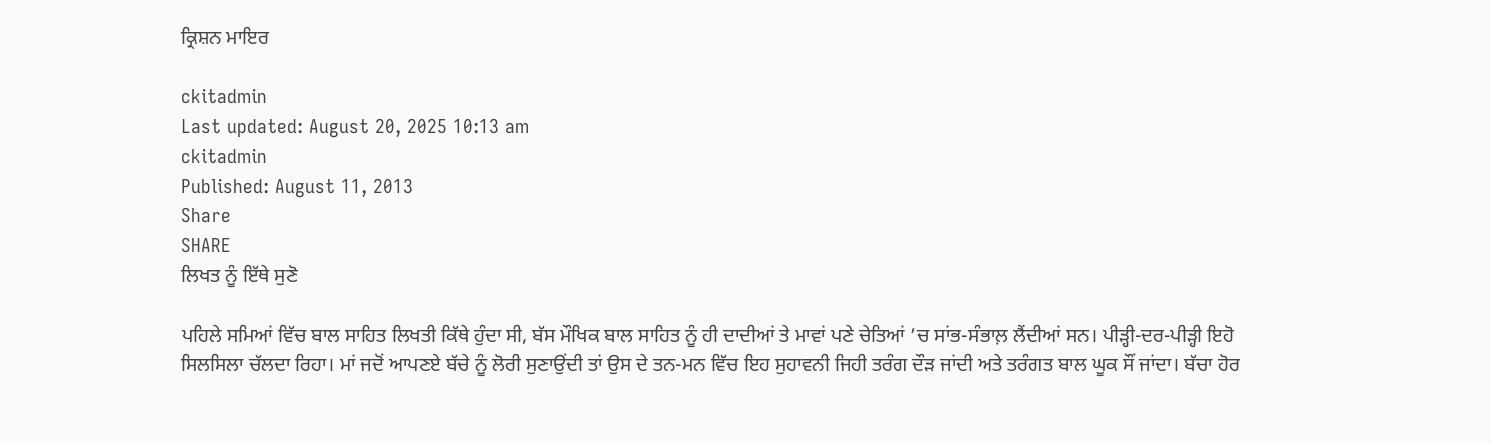ਕ੍ਰਿਸ਼ਨ ਮਾਇਰ

ckitadmin
Last updated: August 20, 2025 10:13 am
ckitadmin
Published: August 11, 2013
Share
SHARE
ਲਿਖਤ ਨੂੰ ਇੱਥੇ ਸੁਣੋ

ਪਹਿਲੇ ਸਮਿਆਂ ਵਿੱਚ ਬਾਲ ਸਾਹਿਤ ਲਿਖਤੀ ਕਿੱਥੇ ਹੁੰਦਾ ਸੀ, ਬੱਸ ਮੌਖਿਕ ਬਾਲ ਸਾਹਿਤ ਨੂੰ ਹੀ ਦਾਦੀਆਂ ਤੇ ਮਾਵਾਂ ਪਣੇ ਚੇਤਿਆਂ ’ਚ ਸਾਂਭ-ਸੰਭਾਲ਼ ਲੈਂਦੀਆਂ ਸਨ। ਪੀੜ੍ਹੀ-ਦਰ-ਪੀੜ੍ਹੀ ਇਹੋ ਸਿਲਸਿਲਾ ਚੱਲਦਾ ਰਿਹਾ। ਮਾਂ ਜਦੋਂ ਆਪਣਏ ਬੱਚੇ ਨੂੰ ਲੋਰੀ ਸੁਣਾਉਂਦੀ ਤਾਂ ਉਸ ਦੇ ਤਨ-ਮਨ ਵਿੱਚ ਇਹ ਸੁਹਾਵਨੀ ਜਿਹੀ ਤਰੰਗ ਦੌੜ ਜਾਂਦੀ ਅਤੇ ਤਰੰਗਤ ਬਾਲ ਘੂਕ ਸੌਂ ਜਾਂਦਾ। ਬੱਚਾ ਹੋਰ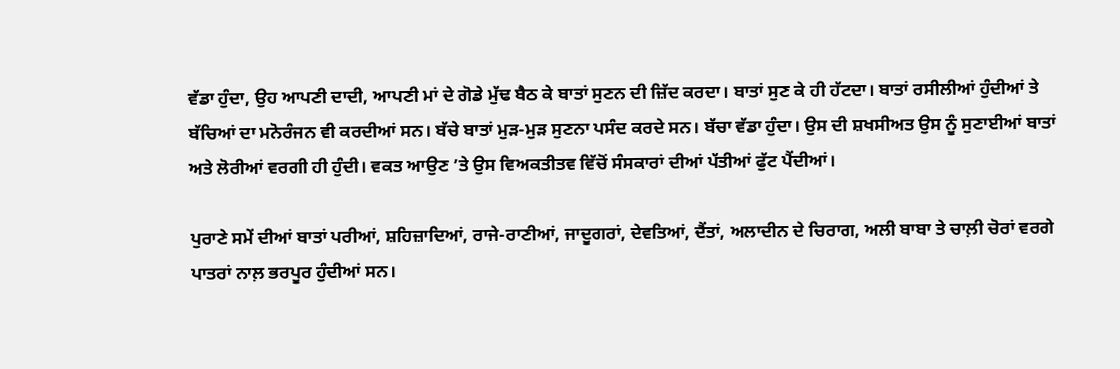ਵੱਡਾ ਹੁੰਦਾ, ਉਹ ਆਪਣੀ ਦਾਦੀ, ਆਪਣੀ ਮਾਂ ਦੇ ਗੋਡੇ ਮੁੱਢ ਬੈਠ ਕੇ ਬਾਤਾਂ ਸੁਣਨ ਦੀ ਜ਼ਿੱਦ ਕਰਦਾ। ਬਾਤਾਂ ਸੁਣ ਕੇ ਹੀ ਹੱਟਦਾ। ਬਾਤਾਂ ਰਸੀਲੀਆਂ ਹੁੰਦੀਆਂ ਤੇ ਬੱਚਿਆਂ ਦਾ ਮਨੋਰੰਜਨ ਵੀ ਕਰਦੀਆਂ ਸਨ। ਬੱਚੇ ਬਾਤਾਂ ਮੁੜ-ਮੁੜ ਸੁਣਨਾ ਪਸੰਦ ਕਰਦੇ ਸਨ। ਬੱਚਾ ਵੱਡਾ ਹੁੰਦਾ। ਉਸ ਦੀ ਸ਼ਖਸੀਅਤ ਉਸ ਨੂੰ ਸੁਣਾਈਆਂ ਬਾਤਾਂ ਅਤੇ ਲੋਰੀਆਂ ਵਰਗੀ ਹੀ ਹੁੰਦੀ। ਵਕਤ ਆਉਣ ’ਤੇ ਉਸ ਵਿਅਕਤੀਤਵ ਵਿੱਚੋਂ ਸੰਸਕਾਰਾਂ ਦੀਆਂ ਪੱਤੀਆਂ ਫੁੱਟ ਪੈਂਦੀਆਂ।

ਪੁਰਾਣੇ ਸਮੇਂ ਦੀਆਂ ਬਾਤਾਂ ਪਰੀਆਂ, ਸ਼ਹਿਜ਼ਾਦਿਆਂ, ਰਾਜੇ-ਰਾਣੀਆਂ, ਜਾਦੂਗਰਾਂ, ਦੇਵਤਿਆਂ, ਦੈਂਤਾਂ, ਅਲਾਦੀਨ ਦੇ ਚਿਰਾਗ, ਅਲੀ ਬਾਬਾ ਤੇ ਚਾਲ਼ੀ ਚੋਰਾਂ ਵਰਗੇ ਪਾਤਰਾਂ ਨਾਲ਼ ਭਰਪੂਰ ਹੁੰਦੀਆਂ ਸਨ।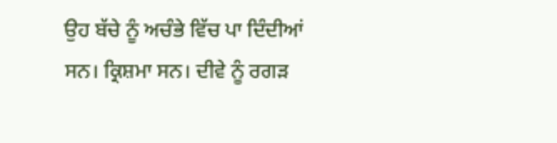ਉਹ ਬੱਚੇ ਨੂੰ ਅਚੰਭੇ ਵਿੱਚ ਪਾ ਦਿੰਦੀਆਂ ਸਨ। ਕ੍ਰਿਸ਼ਮਾ ਸਨ। ਦੀਵੇ ਨੂੰ ਰਗੜ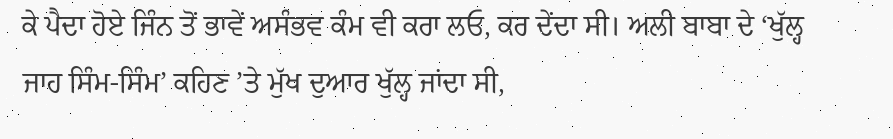ਕੇ ਪੈਦਾ ਹੋਏ ਜਿੰਨ ਤੋਂ ਭਾਵੇਂ ਅਸੰਭਵ ਕੰਮ ਵੀ ਕਰਾ ਲਓ, ਕਰ ਦੇਂਦਾ ਸੀ। ਅਲੀ ਬਾਬਾ ਦੇ ‘ਖੁੱਲ੍ਹ ਜਾਹ ਸਿੰਮ-ਸਿੰਮ’ ਕਹਿਣ ’ਤੇ ਮੁੱਖ ਦੁਆਰ ਖੁੱਲ੍ਹ ਜਾਂਦਾ ਸੀ,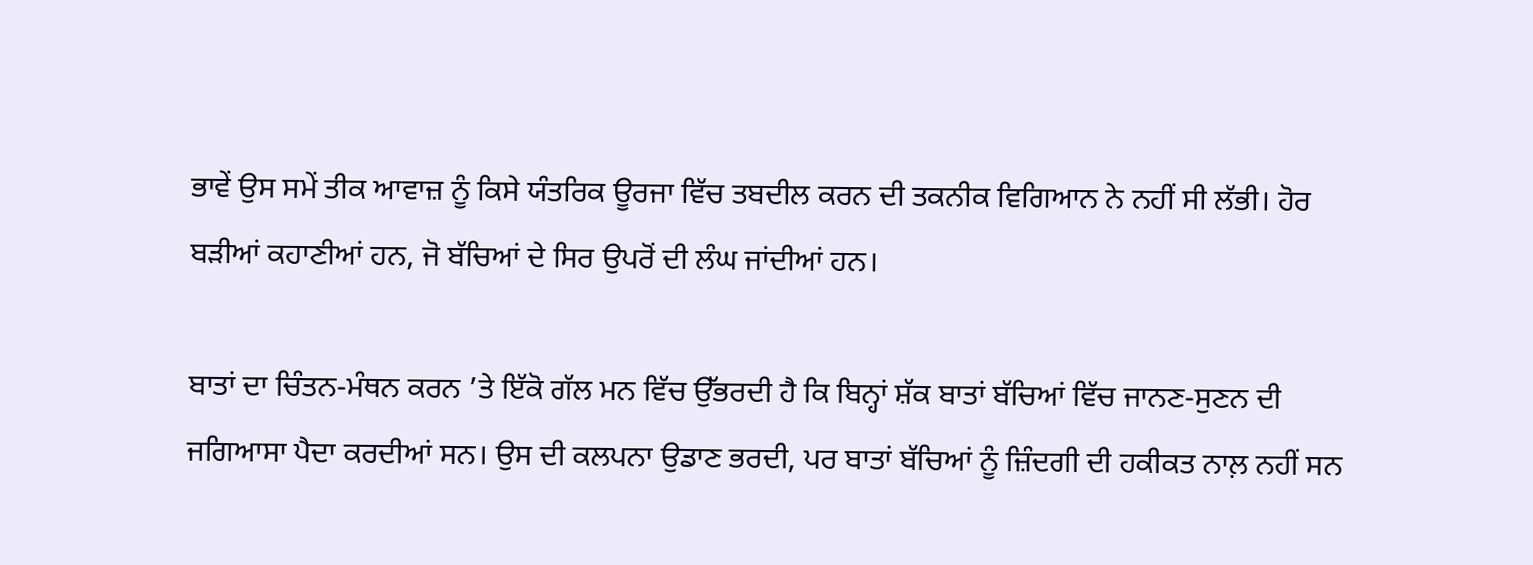ਭਾਵੇਂ ਉਸ ਸਮੇਂ ਤੀਕ ਆਵਾਜ਼ ਨੂੰ ਕਿਸੇ ਯੰਤਰਿਕ ਊਰਜਾ ਵਿੱਚ ਤਬਦੀਲ ਕਰਨ ਦੀ ਤਕਨੀਕ ਵਿਗਿਆਨ ਨੇ ਨਹੀਂ ਸੀ ਲੱਭੀ। ਹੋਰ ਬੜੀਆਂ ਕਹਾਣੀਆਂ ਹਨ, ਜੋ ਬੱਚਿਆਂ ਦੇ ਸਿਰ ਉਪਰੋਂ ਦੀ ਲੰਘ ਜਾਂਦੀਆਂ ਹਨ।

ਬਾਤਾਂ ਦਾ ਚਿੰਤਨ-ਮੰਥਨ ਕਰਨ ’ਤੇ ਇੱਕੋ ਗੱਲ ਮਨ ਵਿੱਚ ਉੱਭਰਦੀ ਹੈ ਕਿ ਬਿਨ੍ਹਾਂ ਸ਼ੱਕ ਬਾਤਾਂ ਬੱਚਿਆਂ ਵਿੱਚ ਜਾਨਣ-ਸੁਣਨ ਦੀ ਜਗਿਆਸਾ ਪੈਦਾ ਕਰਦੀਆਂ ਸਨ। ਉਸ ਦੀ ਕਲਪਨਾ ਉਡਾਣ ਭਰਦੀ, ਪਰ ਬਾਤਾਂ ਬੱਚਿਆਂ ਨੂੰ ਜ਼ਿੰਦਗੀ ਦੀ ਹਕੀਕਤ ਨਾਲ਼ ਨਹੀਂ ਸਨ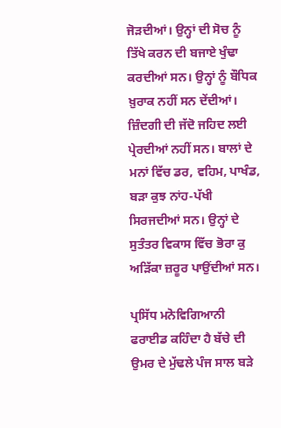ਜੋੜਦੀਆਂ। ਉਨ੍ਹਾਂ ਦੀ ਸੋਚ ਨੂੰ ਤਿੱਖੇ ਕਰਨ ਦੀ ਬਜਾਏ ਖੁੰਢਾ ਕਰਦੀਆਂ ਸਨ। ਉਨ੍ਹਾਂ ਨੂੰ ਬੌਧਿਕ ਖ਼ੁਰਾਕ ਨਹੀਂ ਸਨ ਦੇਂਦੀਆਂ। ਜ਼ਿੰਦਗੀ ਦੀ ਜੱਦੋ ਜਹਿਦ ਲਈ ਪ੍ਰੇਰਦੀਆਂ ਨਹੀਂ ਸਨ। ਬਾਲਾਂ ਦੇ ਮਨਾਂ ਵਿੱਚ ਡਰ, ਵਹਿਮ, ਪਾਖੰਡ, ਬੜਾ ਕੁਝ ਨਾਂਹ-ਪੱਖੀ ਸਿਰਜਦੀਆਂ ਸਨ। ਉਨ੍ਹਾਂ ਦੇ ਸੁਤੰਤਰ ਵਿਕਾਸ ਵਿੱਚ ਭੋਰਾ ਕੁ ਅੜਿੱਕਾ ਜ਼ਰੂਰ ਪਾਉਂਦੀਆਂ ਸਨ।

ਪ੍ਰਸਿੱਧ ਮਨੋਵਿਗਿਆਨੀ ਫਰਾਈਡ ਕਹਿੰਦਾ ਹੈ ਬੱਚੇ ਦੀ ਉਮਰ ਦੇ ਮੁੱਢਲੇ ਪੰਜ ਸਾਲ ਬੜੇ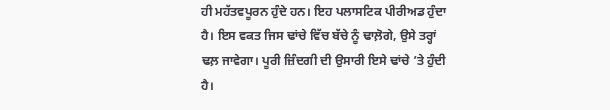ਹੀ ਮਹੱਤਵਪੂਰਨ ਹੁੰਦੇ ਹਨ। ਇਹ ਪਲਾਸਟਿਕ ਪੀਰੀਅਡ ਹੁੰਦਾ ਹੈ। ਇਸ ਵਕਤ ਜਿਸ ਢਾਂਚੇ ਵਿੱਚ ਬੱਚੇ ਨੂੰ ਢਾਲ਼ੋਗੇ, ਉਸੇ ਤਰ੍ਹਾਂ ਢਲ਼ ਜਾਵੇਗਾ। ਪੂਰੀ ਜ਼ਿੰਦਗੀ ਦੀ ਉਸਾਰੀ ਇਸੇ ਢਾਂਚੇ ’ਤੇ ਹੁੰਦੀ ਹੈ।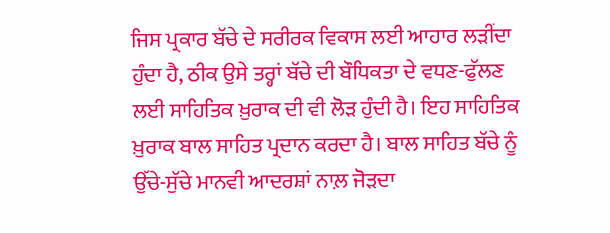ਜਿਸ ਪ੍ਰਕਾਰ ਬੱਚੇ ਦੇ ਸਰੀਰਕ ਵਿਕਾਸ ਲਈ ਆਹਾਰ ਲੜੀਂਦਾ ਹੁੰਦਾ ਹੈ, ਠੀਕ ਉਸੇ ਤਰ੍ਹਾਂ ਬੱਚੇ ਦੀ ਬੌਧਿਕਤਾ ਦੇ ਵਧਣ-ਫੁੱਲਣ ਲਈ ਸਾਹਿਤਿਕ ਖ਼ੁਰਾਕ ਦੀ ਵੀ ਲੋੜ ਹੁੰਦੀ ਹੈ। ਇਹ ਸਾਹਿਤਿਕ ਖ਼ੁਰਾਕ ਬਾਲ ਸਾਹਿਤ ਪ੍ਰਦਾਨ ਕਰਦਾ ਹੈ। ਬਾਲ ਸਾਹਿਤ ਬੱਚੇ ਨੂੰ ਉੱਚੇ-ਸੁੱਚੇ ਮਾਨਵੀ ਆਦਰਸ਼ਾਂ ਨਾਲ਼ ਜੋੜਦਾ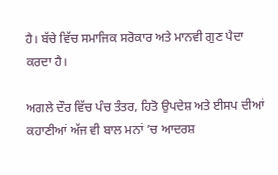ਹੈ। ਬੱਚੇ ਵਿੱਚ ਸਮਾਜਿਕ ਸਰੋਕਾਰ ਅਤੇ ਮਾਨਵੀ ਗੁਣ ਪੈਦਾ ਕਰਦਾ ਹੈ।

ਅਗਲੇ ਦੌਰ ਵਿੱਚ ਪੰਚ ਤੰਤਰ, ਹਿਤੋ ਉਪਦੇਸ਼ ਅਤੇ ਈਸਪ ਦੀਆਂ ਕਹਾਣੀਆਂ ਅੱਜ ਵੀ ਬਾਲ ਮਨਾਂ ’ਚ ਆਦਰਸ਼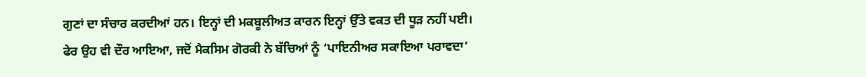ਗੁਣਾਂ ਦਾ ਸੰਚਾਰ ਕਰਦੀਆਂ ਹਨ। ਇਨ੍ਹਾਂ ਦੀ ਮਕਬੂਲੀਅਤ ਕਾਰਨ ਇਨ੍ਹਾਂ ਉੱਤੇ ਵਕਤ ਦੀ ਧੂੜ ਨਹੀਂ ਪਈ। ਫੇਰ ਉਹ ਵੀ ਦੌਰ ਆਇਆ, ਜਦੋਂ ਮੈਕਸਿਮ ਗੋਰਕੀ ਨੇ ਬੱਚਿਆਂ ਨੂੰ ‘ਪਾਇਨੀਅਰ ਸਕਾਇਆ ਪਰਾਵਦਾ’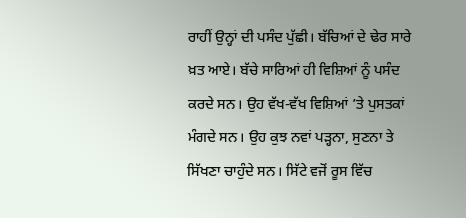ਰਾਹੀਂ ਉਨ੍ਹਾਂ ਦੀ ਪਸੰਦ ਪੁੱਛੀ। ਬੱਚਿਆਂ ਦੇ ਢੇਰ ਸਾਰੇ ਖ਼ਤ ਆਏ। ਬੱਚੇ ਸਾਰਿਆਂ ਹੀ ਵਿਸ਼ਿਆਂ ਨੂੰ ਪਸੰਦ ਕਰਦੇ ਸਨ। ਉਹ ਵੱਖ-ਵੱਖ ਵਿਸ਼ਿਆਂ ’ਤੇ ਪੁਸਤਕਾਂ ਮੰਗਦੇ ਸਨ। ਉਹ ਕੁਝ ਨਵਾਂ ਪੜ੍ਹਨਾ, ਸੁਣਨਾ ਤੇ ਸਿੱਖਣਾ ਚਾਹੁੰਦੇ ਸਨ। ਸਿੱਟੇ ਵਜੋਂ ਰੂਸ ਵਿੱਚ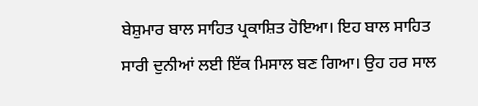ਬੇਸ਼ੁਮਾਰ ਬਾਲ ਸਾਹਿਤ ਪ੍ਰਕਾਸ਼ਿਤ ਹੋਇਆ। ਇਹ ਬਾਲ ਸਾਹਿਤ ਸਾਰੀ ਦੁਨੀਆਂ ਲਈ ਇੱਕ ਮਿਸਾਲ ਬਣ ਗਿਆ। ਉਹ ਹਰ ਸਾਲ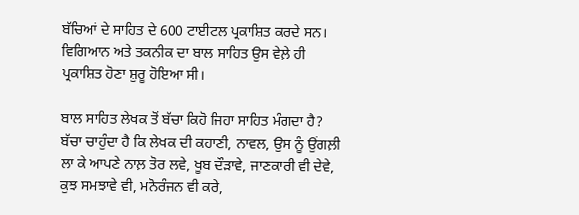ਬੱਚਿਆਂ ਦੇ ਸਾਹਿਤ ਦੇ 600 ਟਾਈਟਲ ਪ੍ਰਕਾਸ਼ਿਤ ਕਰਦੇ ਸਨ। ਵਿਗਿਆਨ ਅਤੇ ਤਕਨੀਕ ਦਾ ਬਾਲ ਸਾਹਿਤ ਉਸ ਵੇਲ਼ੇ ਹੀ ਪ੍ਰਕਾਸ਼ਿਤ ਹੋਣਾ ਸ਼ੁਰੂ ਹੋਇਆ ਸੀ।

ਬਾਲ ਸਾਹਿਤ ਲੇਖਕ ਤੋਂ ਬੱਚਾ ਕਿਹੋ ਜਿਹਾ ਸਾਹਿਤ ਮੰਗਦਾ ਹੈ? ਬੱਚਾ ਚਾਹੁੰਦਾ ਹੈ ਕਿ ਲੇਖਕ ਦੀ ਕਹਾਣੀ, ਨਾਵਲ, ਉਸ ਨੂੰ ਉਂਗਲ਼ੀ ਲਾ ਕੇ ਆਪਣੇ ਨਾਲ਼ ਤੋਰ ਲਵੇ, ਖੂਬ ਦੌੜਾਵੇ, ਜਾਣਕਾਰੀ ਵੀ ਦੇਵੇ, ਕੁਝ ਸਮਝਾਵੇ ਵੀ, ਮਨੋਰੰਜਨ ਵੀ ਕਰੇ,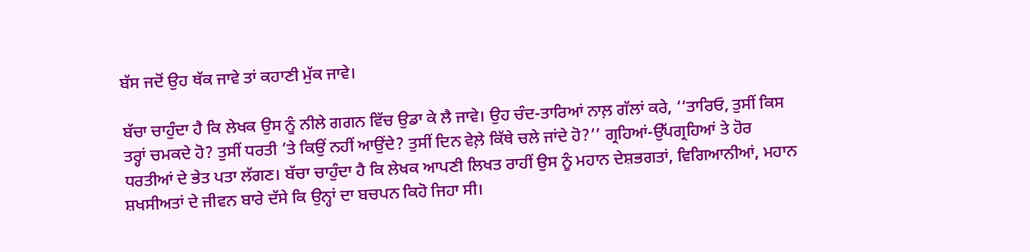ਬੱਸ ਜਦੋਂ ਉਹ ਥੱਕ ਜਾਵੇ ਤਾਂ ਕਹਾਣੀ ਮੁੱਕ ਜਾਵੇ।

ਬੱਚਾ ਚਾਹੁੰਦਾ ਹੈ ਕਿ ਲੇਖਕ ਉਸ ਨੂੰ ਨੀਲੇ ਗਗਨ ਵਿੱਚ ਉਡਾ ਕੇ ਲੈ ਜਾਵੇ। ਉਹ ਚੰਦ-ਤਾਰਿਆਂ ਨਾਲ਼ ਗੱਲਾਂ ਕਰੇ, ‘‘ਤਾਰਿਓ, ਤੁਸੀਂ ਕਿਸ ਤਰ੍ਹਾਂ ਚਮਕਦੇ ਹੋ? ਤੁਸੀਂ ਧਰਤੀ ’ਤੇ ਕਿਉਂ ਨਹੀਂ ਆਉਂਦੇ? ਤੁਸੀਂ ਦਿਨ ਵੇਲ਼ੇ ਕਿੱਥੇ ਚਲੇ ਜਾਂਦੇ ਹੋ?’’ ਗ੍ਰਹਿਆਂ-ਉੱਪਗ੍ਰਹਿਆਂ ਤੇ ਹੋਰ ਧਰਤੀਆਂ ਦੇ ਭੇਤ ਪਤਾ ਲੱਗਣ। ਬੱਚਾ ਚਾਹੁੰਦਾ ਹੈ ਕਿ ਲੇਖਕ ਆਪਣੀ ਲਿਖਤ ਰਾਹੀਂ ਉਸ ਨੂੰ ਮਹਾਨ ਦੇਸ਼ਭਗਤਾਂ, ਵਿਗਿਆਨੀਆਂ, ਮਹਾਨ ਸ਼ਖਸੀਅਤਾਂ ਦੇ ਜੀਵਨ ਬਾਰੇ ਦੱਸੇ ਕਿ ਉਨ੍ਹਾਂ ਦਾ ਬਚਪਨ ਕਿਹੋ ਜਿਹਾ ਸੀ।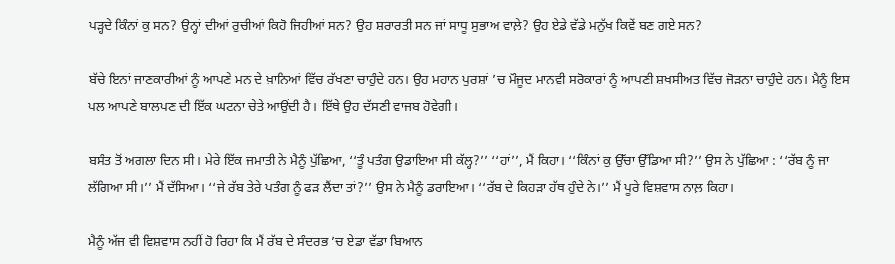ਪੜ੍ਹਦੇ ਕਿੰਨਾਂ ਕੁ ਸਨ? ਉਨ੍ਹਾਂ ਦੀਆਂ ਰੁਚੀਆਂ ਕਿਹੋ ਜਿਹੀਆਂ ਸਨ? ਉਹ ਸ਼ਰਾਰਤੀ ਸਨ ਜਾਂ ਸਾਧੂ ਸੁਭਾਅ ਵਾਲ਼ੇ? ਉਹ ਏਡੇ ਵੱਡੇ ਮਨੁੱਖ ਕਿਵੇਂ ਬਣ ਗਏ ਸਨ?

ਬੱਚੇ ਇਨਾਂ ਜਾਣਕਾਰੀਆਂ ਨੂੰ ਆਪਣੇ ਮਨ ਦੇ ਖ਼ਾਨਿਆਂ ਵਿੱਚ ਰੱਖਣਾ ਚਾਹੁੰਦੇ ਹਨ। ਉਹ ਮਹਾਨ ਪੁਰਸ਼ਾਂ ’ਚ ਮੌਜੂਦ ਮਾਨਵੀ ਸਰੋਕਾਰਾਂ ਨੂੰ ਆਪਣੀ ਸ਼ਖਸੀਅਤ ਵਿੱਚ ਜੋੜਨਾ ਚਾਹੁੰਦੇ ਹਨ। ਮੈਨੂੰ ਇਸ ਪਲ ਆਪਣੇ ਬਾਲਪਣ ਦੀ ਇੱਕ ਘਟਨਾ ਚੇਤੇ ਆਉਂਦੀ ਹੈ। ਇੱਥੇ ਉਹ ਦੱਸਣੀ ਵਾਜਬ ਹੋਵੇਗੀ।

ਬਸੰਤ ਤੋਂ ਅਗਲਾ ਦਿਨ ਸੀ। ਮੇਰੇ ਇੱਕ ਜਮਾਤੀ ਨੇ ਮੈਨੂੰ ਪੁੱਛਿਆ, ‘‘ਤੂੰ ਪਤੰਗ ਉਡਾਇਆ ਸੀ ਕੱਲ੍ਹ?’’ ‘‘ਹਾਂ’’, ਮੈਂ ਕਿਹਾ। ‘‘ਕਿੰਨਾਂ ਕੁ ਉੱਚਾ ਉੱਡਿਆ ਸੀ?’’ ਉਸ ਨੇ ਪੁੱਛਿਆ : ‘‘ਰੱਬ ਨੂੰ ਜਾ ਲੱਗਿਆ ਸੀ।’’ ਮੈਂ ਦੱਸਿਆ। ‘‘ਜੇ ਰੱਬ ਤੇਰੇ ਪਤੰਗ ਨੂੰ ਫੜ ਲੈਂਦਾ ਤਾਂ?’’ ਉਸ ਨੇ ਮੈਨੂੰ ਡਰਾਇਆ। ‘‘ਰੱਬ ਦੇ ਕਿਹੜਾ ਹੱਥ ਹੁੰਦੇ ਨੇ।’’ ਮੈਂ ਪੂਰੇ ਵਿਸ਼ਵਾਸ ਨਾਲ਼ ਕਿਹਾ।

ਮੈਨੂੰ ਅੱਜ ਵੀ ਵਿਸ਼ਵਾਸ ਨਹੀਂ ਹੋ ਰਿਹਾ ਕਿ ਮੈਂ ਰੱਬ ਦੇ ਸੰਦਰਭ ’ਚ ਏਡਾ ਵੱਡਾ ਬਿਆਨ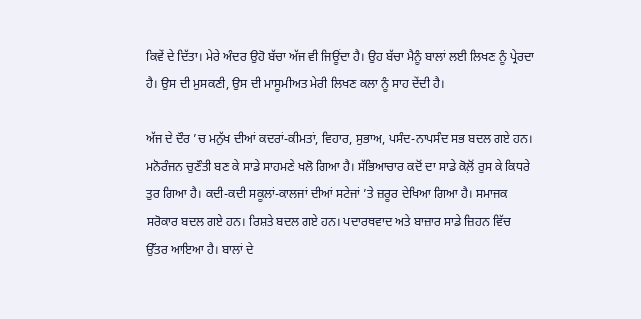ਕਿਵੇਂ ਦੇ ਦਿੱਤਾ। ਮੇਰੇ ਅੰਦਰ ਉਹੋ ਬੱਚਾ ਅੱਜ ਵੀ ਜਿਊਂਦਾ ਹੈ। ਉਹ ਬੱਚਾ ਮੈਨੂੰ ਬਾਲਾਂ ਲਈ ਲਿਖਣ ਨੂੰ ਪ੍ਰੇਰਦਾ ਹੈ। ਉਸ ਦੀ ਮੁਸਕਣੀ, ਉਸ ਦੀ ਮਾਸੂਮੀਅਤ ਮੇਰੀ ਲਿਖਣ ਕਲਾ ਨੂੰ ਸਾਹ ਦੇਂਦੀ ਹੈ।

ਅੱਜ ਦੇ ਦੌਰ ’ਚ ਮਨੁੱਖ ਦੀਆਂ ਕਦਰਾਂ-ਕੀਮਤਾਂ, ਵਿਹਾਰ, ਸੁਭਾਅ, ਪਸੰਦ-ਨਾਪਸੰਦ ਸਭ ਬਦਲ ਗਏ ਹਨ। ਮਨੋਰੰਜਨ ਚੁਣੌਤੀ ਬਣ ਕੇ ਸਾਡੇ ਸਾਹਮਣੇ ਖਲੋ ਗਿਆ ਹੈ। ਸੱਭਿਆਚਾਰ ਕਦੋਂ ਦਾ ਸਾਡੇ ਕੋਲ਼ੋਂ ਰੁਸ ਕੇ ਕਿਧਰੇ ਤੁਰ ਗਿਆ ਹੈ। ਕਦੀ-ਕਦੀ ਸਕੂਲਾਂ-ਕਾਲਜਾਂ ਦੀਆਂ ਸਟੇਜਾਂ ’ਤੇ ਜ਼ਰੂਰ ਦੇਖਿਆ ਗਿਆ ਹੈ। ਸਮਾਜਕ ਸਰੋਕਾਰ ਬਦਲ ਗਏ ਹਨ। ਰਿਸ਼ਤੇ ਬਦਲ ਗਏ ਹਨ। ਪਦਾਰਥਵਾਦ ਅਤੇ ਬਾਜ਼ਾਰ ਸਾਡੇ ਜ਼ਿਹਨ ਵਿੱਚ ਉੱਤਰ ਆਇਆ ਹੈ। ਬਾਲਾਂ ਦੇ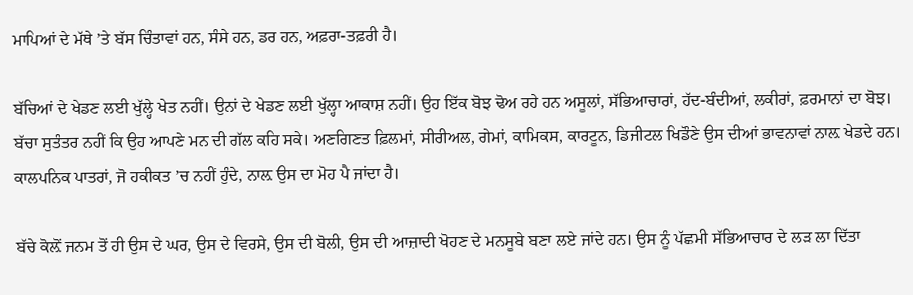ਮਾਪਿਆਂ ਦੇ ਮੱਥੇ ’ਤੇ ਬੱਸ ਚਿੰਤਾਵਾਂ ਹਨ, ਸੰਸੇ ਹਨ, ਡਰ ਹਨ, ਅਫ਼ਰਾ-ਤਫ਼ਰੀ ਹੈ।

ਬੱਚਿਆਂ ਦੇ ਖੇਡਣ ਲਈ ਖੁੱਲ੍ਹੇ ਖੇਤ ਨਹੀਂ। ਉਨਾਂ ਦੇ ਖੇਡਣ ਲਈ ਖੁੱਲ੍ਹਾ ਆਕਾਸ਼ ਨਹੀਂ। ਉਹ ਇੱਕ ਬੋਝ ਢੋਅ ਰਹੇ ਹਨ ਅਸੂਲਾਂ, ਸੱਭਿਆਚਾਰਾਂ, ਹੱਦ-ਬੰਦੀਆਂ, ਲਕੀਰਾਂ, ਫ਼ਰਮਾਨਾਂ ਦਾ ਬੋਝ। ਬੱਚਾ ਸੁਤੰਤਰ ਨਹੀਂ ਕਿ ਉਹ ਆਪਣੇ ਮਨ ਦੀ ਗੱਲ ਕਹਿ ਸਕੇ। ਅਣਗਿਣਤ ਫ਼ਿਲਮਾਂ, ਸੀਰੀਅਲ, ਗੇਮਾਂ, ਕਾਮਿਕਸ, ਕਾਰਟੂਨ, ਡਿਜੀਟਲ ਖਿਡੌਣੇ ਉਸ ਦੀਆਂ ਭਾਵਨਾਵਾਂ ਨਾਲ਼ ਖੇਡਦੇ ਹਨ। ਕਾਲਪਨਿਕ ਪਾਤਰਾਂ, ਜੋ ਹਕੀਕਤ ’ਚ ਨਹੀਂ ਹੁੰਦੇ, ਨਾਲ਼ ਉਸ ਦਾ ਮੋਹ ਪੈ ਜਾਂਦਾ ਹੈ।

ਬੱਚੇ ਕੋਲ਼ੋਂ ਜਨਮ ਤੋਂ ਹੀ ਉਸ ਦੇ ਘਰ, ਉਸ ਦੇ ਵਿਰਸੇ, ਉਸ ਦੀ ਬੋਲੀ, ਉਸ ਦੀ ਆਜ਼ਾਦੀ ਖੋਹਣ ਦੇ ਮਨਸੂਬੇ ਬਣਾ ਲਏ ਜਾਂਦੇ ਹਨ। ਉਸ ਨੂੰ ਪੱਛਮੀ ਸੱਭਿਆਚਾਰ ਦੇ ਲੜ ਲਾ ਦਿੱਤਾ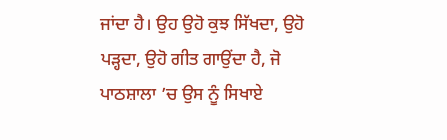ਜਾਂਦਾ ਹੈ। ਉਹ ਉਹੋ ਕੁਝ ਸਿੱਖਦਾ, ਉਹੋ ਪੜ੍ਹਦਾ, ਉਹੋ ਗੀਤ ਗਾਉਂਦਾ ਹੈ, ਜੋ ਪਾਠਸ਼ਾਲਾ ’ਚ ਉਸ ਨੂੰ ਸਿਖਾਏ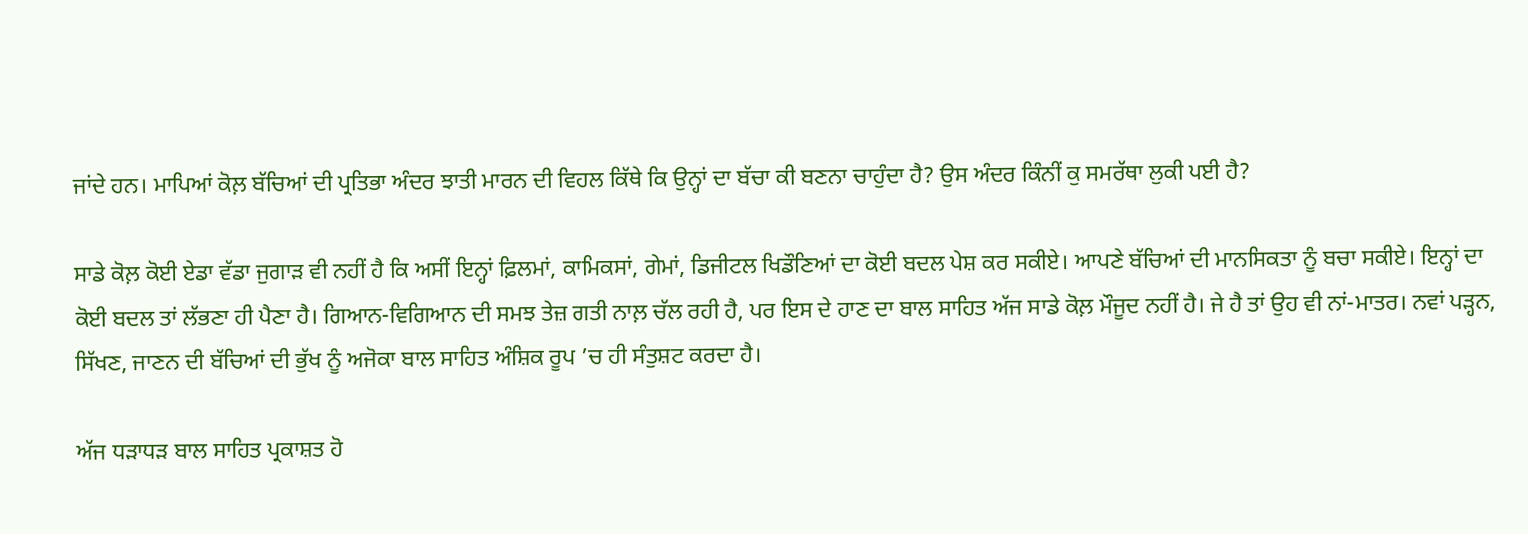ਜਾਂਦੇ ਹਨ। ਮਾਪਿਆਂ ਕੋਲ਼ ਬੱਚਿਆਂ ਦੀ ਪ੍ਰਤਿਭਾ ਅੰਦਰ ਝਾਤੀ ਮਾਰਨ ਦੀ ਵਿਹਲ ਕਿੱਥੇ ਕਿ ਉਨ੍ਹਾਂ ਦਾ ਬੱਚਾ ਕੀ ਬਣਨਾ ਚਾਹੁੰਦਾ ਹੈ? ਉਸ ਅੰਦਰ ਕਿੰਨੀਂ ਕੁ ਸਮਰੱਥਾ ਲੁਕੀ ਪਈ ਹੈ?

ਸਾਡੇ ਕੋਲ਼ ਕੋਈ ਏਡਾ ਵੱਡਾ ਜੁਗਾੜ ਵੀ ਨਹੀਂ ਹੈ ਕਿ ਅਸੀਂ ਇਨ੍ਹਾਂ ਫ਼ਿਲਮਾਂ, ਕਾਮਿਕਸਾਂ, ਗੇਮਾਂ, ਡਿਜੀਟਲ ਖਿਡੌਣਿਆਂ ਦਾ ਕੋਈ ਬਦਲ ਪੇਸ਼ ਕਰ ਸਕੀਏ। ਆਪਣੇ ਬੱਚਿਆਂ ਦੀ ਮਾਨਸਿਕਤਾ ਨੂੰ ਬਚਾ ਸਕੀਏ। ਇਨ੍ਹਾਂ ਦਾ ਕੋਈ ਬਦਲ ਤਾਂ ਲੱਭਣਾ ਹੀ ਪੈਣਾ ਹੈ। ਗਿਆਨ-ਵਿਗਿਆਨ ਦੀ ਸਮਝ ਤੇਜ਼ ਗਤੀ ਨਾਲ਼ ਚੱਲ ਰਹੀ ਹੈ, ਪਰ ਇਸ ਦੇ ਹਾਣ ਦਾ ਬਾਲ ਸਾਹਿਤ ਅੱਜ ਸਾਡੇ ਕੋਲ਼ ਮੌਜੂਦ ਨਹੀਂ ਹੈ। ਜੇ ਹੈ ਤਾਂ ਉਹ ਵੀ ਨਾਂ-ਮਾਤਰ। ਨਵਾਂ ਪੜ੍ਹਨ, ਸਿੱਖਣ, ਜਾਣਨ ਦੀ ਬੱਚਿਆਂ ਦੀ ਭੁੱਖ ਨੂੰ ਅਜੋਕਾ ਬਾਲ ਸਾਹਿਤ ਅੰਸ਼ਿਕ ਰੂਪ ’ਚ ਹੀ ਸੰਤੁਸ਼ਟ ਕਰਦਾ ਹੈ।

ਅੱਜ ਧੜਾਧੜ ਬਾਲ ਸਾਹਿਤ ਪ੍ਰਕਾਸ਼ਤ ਹੋ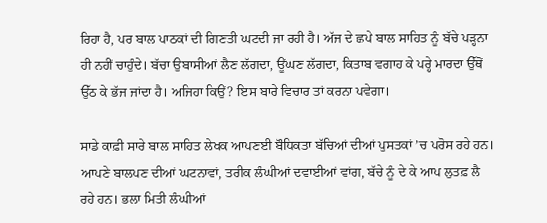ਰਿਹਾ ਹੈ, ਪਰ ਬਾਲ ਪਾਠਕਾਂ ਦੀ ਗਿਣਤੀ ਘਟਦੀ ਜਾ ਰਹੀ ਹੈ। ਅੱਜ ਦੇ ਛਪੇ ਬਾਲ ਸਾਹਿਤ ਨੂੰ ਬੱਚੇ ਪੜ੍ਹਨਾ ਹੀ ਨਹੀਂ ਚਾਹੁੰਦੇ। ਬੱਚਾ ਉਬਾਸੀਆਂ ਲੈਣ ਲੱਗਦਾ, ਊਂਘਣ ਲੱਗਦਾ, ਕਿਤਾਬ ਵਗਾਹ ਕੇ ਪਰ੍ਹੇ ਮਾਰਦਾ ਉੱਥੋਂ ਉੱਠ ਕੇ ਭੱਜ ਜਾਂਦਾ ਹੈ। ਅਜਿਹਾ ਕਿਉਂ? ਇਸ ਬਾਰੇ ਵਿਚਾਰ ਤਾਂ ਕਰਨਾ ਪਵੇਗਾ।

ਸਾਡੇ ਕਾਫ਼ੀ ਸਾਰੇ ਬਾਲ ਸਾਹਿਤ ਲੇਖਕ ਆਪਣਈ ਬੌਧਿਕਤਾ ਬੱਚਿਆਂ ਦੀਆਂ ਪੁਸਤਕਾਂ ’ਚ ਪਰੋਸ ਰਹੇ ਹਨ। ਆਪਣੇ ਬਾਲਪਣ ਦੀਆਂ ਘਟਨਾਵਾਂ, ਤਰੀਕ ਲੰਘੀਆਂ ਦਵਾਈਆਂ ਵਾਂਗ, ਬੱਚੇ ਨੂੰ ਦੇ ਕੇ ਆਪ ਲੁਤਫ਼ ਲੈ ਰਹੇ ਹਨ। ਭਲਾ ਮਿਤੀ ਲੰਘੀਆਂ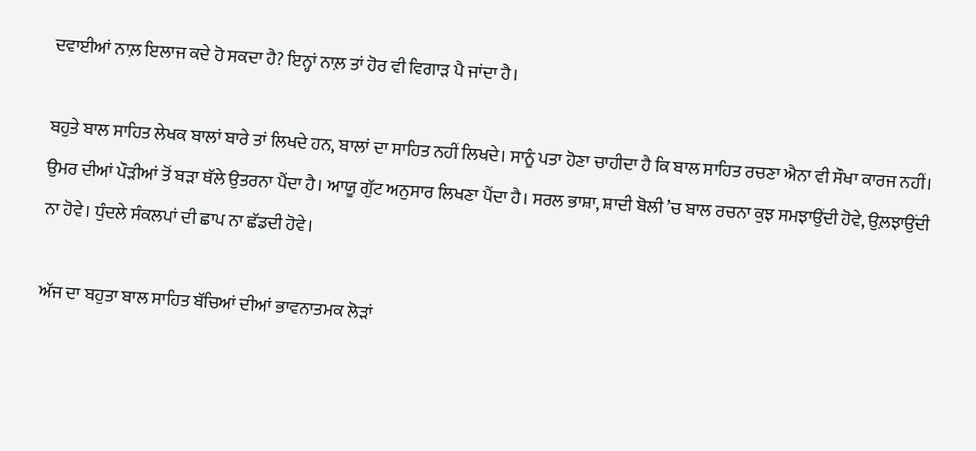ਦਵਾਈਆਂ ਨਾਲ਼ ਇਲਾਜ ਕਦੇ ਹੋ ਸਕਦਾ ਹੈ? ਇਨ੍ਹਾਂ ਨਾਲ਼ ਤਾਂ ਹੋਰ ਵੀ ਵਿਗਾੜ ਪੈ ਜਾਂਦਾ ਹੈ।

ਬਹੁਤੇ ਬਾਲ ਸਾਹਿਤ ਲੇਖਕ ਬਾਲਾਂ ਬਾਰੇ ਤਾਂ ਲਿਖਦੇ ਹਨ, ਬਾਲਾਂ ਦਾ ਸਾਹਿਤ ਨਹੀਂ ਲਿਖਦੇ। ਸਾਨੂੰ ਪਤਾ ਹੋਣਾ ਚਾਹੀਦਾ ਹੈ ਕਿ ਬਾਲ ਸਾਹਿਤ ਰਚਣਾ ਐਨਾ ਵੀ ਸੌਖਾ ਕਾਰਜ ਨਹੀਂ। ਉਮਰ ਦੀਆਂ ਪੌੜੀਆਂ ਤੋਂ ਬੜਾ ਥੱਲੇ ਉਤਰਨਾ ਪੈਂਦਾ ਹੈ। ਆਯੂ ਗੁੱਟ ਅਨੁਸਾਰ ਲਿਖਣਾ ਪੈਂਦਾ ਹੈ। ਸਰਲ ਭਾਸ਼ਾ, ਸ਼ਾਦੀ ਬੋਲੀ ’ਚ ਬਾਲ ਰਚਨਾ ਕੁਝ ਸਮਝਾਉਂਦੀ ਹੋਵੇ, ਉਲ਼ਝਾਉਂਦੀ ਨਾ ਹੋਵੇ। ਧੁੰਦਲੇ ਸੰਕਲਪਾਂ ਦੀ ਛਾਪ ਨਾ ਛੱਡਦੀ ਹੋਵੇ।

ਅੱਜ ਦਾ ਬਹੁਤਾ ਬਾਲ ਸਾਹਿਤ ਬੱਚਿਆਂ ਦੀਆਂ ਭਾਵਨਾਤਮਕ ਲੋੜਾਂ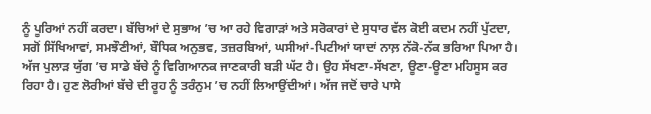ਨੂੰ ਪੂਰਿਆਂ ਨਹੀਂ ਕਰਦਾ। ਬੱਚਿਆਂ ਦੇ ਸੁਭਾਅ ’ਚ ਆ ਰਹੇ ਵਿਗਾੜਾਂ ਅਤੇ ਸਰੋਕਾਰਾਂ ਦੇ ਸੁਧਾਰ ਵੱਲ ਕੋਈ ਕਦਮ ਨਹੀਂ ਪੁੱਟਦਾ, ਸਗੋਂ ਸਿੱਖਿਆਵਾਂ, ਸਮਝੌਣੀਆਂ, ਬੌਧਿਕ ਅਨੁਭਵ, ਤਜ਼ਰਬਿਆਂ, ਘਸੀਆਂ-ਪਿਟੀਆਂ ਯਾਦਾਂ ਨਾਲ਼ ਨੱਕੋ-ਨੱਕ ਭਰਿਆ ਪਿਆ ਹੈ। ਅੱਜ ਪੁਲਾੜ ਯੁੱਗ ’ਚ ਸਾਡੇ ਬੱਚੇ ਨੂੰ ਵਿਗਿਆਨਕ ਜਾਣਕਾਰੀ ਬੜੀ ਘੱਟ ਹੈ। ਉਹ ਸੱਖਣਾ-ਸੱਖਣਾ, ਊਣਾ-ਊਣਾ ਮਹਿਸੂਸ ਕਰ ਰਿਹਾ ਹੈ। ਹੁਣ ਲੋਰੀਆਂ ਬੱਚੇ ਦੀ ਰੂਹ ਨੂੰ ਤਰੰਨੁਮ ’ਚ ਨਹੀਂ ਲਿਆਉਂਦੀਆਂ। ਅੱਜ ਜਦੋਂ ਚਾਰੇ ਪਾਸੇ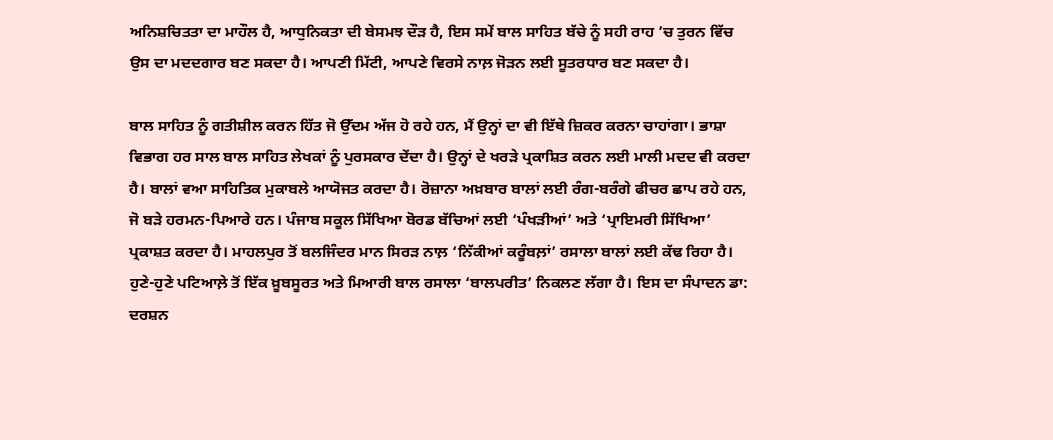ਅਨਿਸ਼ਚਿਤਤਾ ਦਾ ਮਾਹੌਲ ਹੈ, ਆਧੁਨਿਕਤਾ ਦੀ ਬੇਸਮਝ ਦੌੜ ਹੈ, ਇਸ ਸਮੇਂ ਬਾਲ ਸਾਹਿਤ ਬੱਚੇ ਨੂੰ ਸਹੀ ਰਾਹ ’ਚ ਤੁਰਨ ਵਿੱਚ ਉਸ ਦਾ ਮਦਦਗਾਰ ਬਣ ਸਕਦਾ ਹੈ। ਆਪਣੀ ਮਿੱਟੀ, ਆਪਣੇ ਵਿਰਸੇ ਨਾਲ਼ ਜੋੜਨ ਲਈ ਸੂਤਰਧਾਰ ਬਣ ਸਕਦਾ ਹੈ।

ਬਾਲ ਸਾਹਿਤ ਨੂੰ ਗਤੀਸ਼ੀਲ ਕਰਨ ਹਿੱਤ ਜੋ ਉੱਦਮ ਅੱਜ ਹੋ ਰਹੇ ਹਨ, ਮੈਂ ਉਨ੍ਹਾਂ ਦਾ ਵੀ ਇੱਥੇ ਜ਼ਿਕਰ ਕਰਨਾ ਚਾਹਾਂਗਾ। ਭਾਸ਼ਾ ਵਿਭਾਗ ਹਰ ਸਾਲ ਬਾਲ ਸਾਹਿਤ ਲੇਖਕਾਂ ਨੂੰ ਪੁਰਸਕਾਰ ਦੇਂਦਾ ਹੈ। ਉਨ੍ਹਾਂ ਦੇ ਖਰੜੇ ਪ੍ਰਕਾਸ਼ਿਤ ਕਰਨ ਲਈ ਮਾਲੀ ਮਦਦ ਵੀ ਕਰਦਾ ਹੈ। ਬਾਲਾਂ ਵਆ ਸਾਹਿਤਿਕ ਮੁਕਾਬਲੇ ਆਯੋਜਤ ਕਰਦਾ ਹੈ। ਰੋਜ਼ਾਨਾ ਅਖ਼ਬਾਰ ਬਾਲਾਂ ਲਈ ਰੰਗ-ਬਰੰਗੇ ਫੀਚਰ ਛਾਪ ਰਹੇ ਹਨ, ਜੋ ਬੜੇ ਹਰਮਨ-ਪਿਆਰੇ ਹਨ। ਪੰਜਾਬ ਸਕੂਲ ਸਿੱਖਿਆ ਬੋਰਡ ਬੱਚਿਆਂ ਲਈ ‘ਪੰਖੜੀਆਂ’ ਅਤੇ ‘ਪ੍ਰਾਇਮਰੀ ਸਿੱਖਿਆ’ ਪ੍ਰਕਾਸ਼ਤ ਕਰਦਾ ਹੈ। ਮਾਹਲਪੁਰ ਤੋਂ ਬਲਜਿੰਦਰ ਮਾਨ ਸਿਰੜ ਨਾਲ਼ ‘ਨਿੱਕੀਆਂ ਕਰੂੰਬਲ਼ਾਂ’ ਰਸਾਲਾ ਬਾਲਾਂ ਲਈ ਕੱਢ ਰਿਹਾ ਹੈ। ਹੁਣੇ-ਹੁਣੇ ਪਟਿਆਲ਼ੇ ਤੋਂ ਇੱਕ ਖ਼ੂਬਸੂਰਤ ਅਤੇ ਮਿਆਰੀ ਬਾਲ ਰਸਾਲਾ ‘ਬਾਲਪਰੀਤ’ ਨਿਕਲਣ ਲੱਗਾ ਹੈ। ਇਸ ਦਾ ਸੰਪਾਦਨ ਡਾ: ਦਰਸ਼ਨ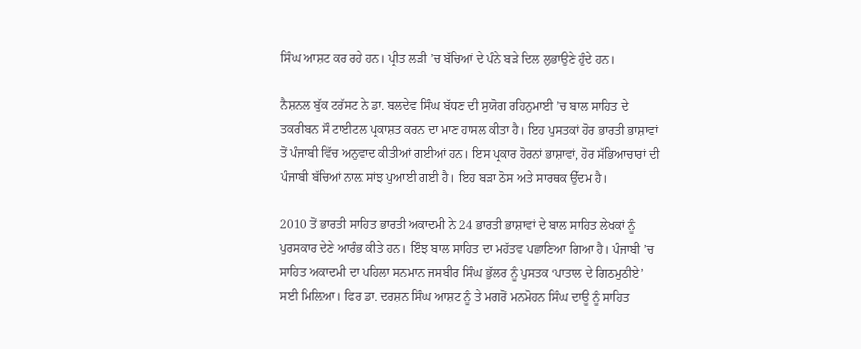ਸਿੰਘ ਆਸ਼ਟ ਕਰ ਰਹੇ ਹਨ। ਪ੍ਰੀਤ ਲੜੀ ’ਚ ਬੱਚਿਆਂ ਦੇ ਪੰਨੇ ਬੜੇ ਦਿਲ ਲੁਭਾਉਣੇ ਹੁੰਦੇ ਹਨ।

ਨੈਸ਼ਨਲ ਬੁੱਕ ਟਰੱਸਟ ਨੇ ਡਾ. ਬਲਦੇਵ ਸਿੰਘ ਬੱਧਣ ਦੀ ਸੁਯੋਗ ਰਹਿਨੁਮਾਈ ’ਚ ਬਾਲ ਸਾਹਿਤ ਦੇ ਤਕਰੀਬਨ ਸੌ ਟਾਈਟਲ ਪ੍ਰਕਾਸ਼ਤ ਕਰਨ ਦਾ ਮਾਣ ਹਾਸਲ ਕੀਤਾ ਹੈ। ਇਹ ਪੁਸਤਕਾਂ ਹੋਰ ਭਾਰਤੀ ਭਾਸ਼ਾਵਾਂ ਤੋਂ ਪੰਜਾਬੀ ਵਿੱਚ ਅਨੁਵਾਦ ਕੀਤੀਆਂ ਗਈਆਂ ਹਨ। ਇਸ ਪ੍ਰਕਾਰ ਹੋਰਨਾਂ ਭਾਸ਼ਾਵਾਂ, ਹੋਰ ਸੱਭਿਆਚਾਰਾਂ ਦੀ ਪੰਜਾਬੀ ਬੱਚਿਆਂ ਨਾਲ਼ ਸਾਂਝ ਪੁਆਈ ਗਈ ਹੈ। ਇਹ ਬੜਾ ਠੋਸ ਅਤੇ ਸਾਰਥਕ ਉੱਦਮ ਹੈ।

2010 ਤੋਂ ਭਾਰਤੀ ਸਾਹਿਤ ਭਾਰਤੀ ਅਕਾਦਮੀ ਨੇ 24 ਭਾਰਤੀ ਭਾਸ਼ਾਵਾਂ ਦੇ ਬਾਲ ਸਾਹਿਤ ਲੇਖਕਾਂ ਨੂੰ ਪੁਰਸਕਾਰ ਦੇਣੇ ਆਰੰਭ ਕੀਤੇ ਹਨ। ਇੰਝ ਬਾਲ ਸਾਹਿਤ ਦਾ ਮਹੱਤਵ ਪਛਾਣਿਆ ਗਿਆ ਹੈ। ਪੰਜਾਬੀ ’ਚ ਸਾਹਿਤ ਅਕਾਦਮੀ ਦਾ ਪਹਿਲਾ ਸਨਮਾਨ ਜਸਬੀਰ ਸਿੰਘ ਭੁੱਲਰ ਨੂੰ ਪੁਸਤਕ ‘ਪਾਤਾਲ ਦੇ ਗਿਠਮੁਠੀਏ’ ਸਈ ਮਿਲ਼ਿਆ। ਫਿਰ ਡਾ. ਦਰਸ਼ਨ ਸਿੰਘ ਆਸ਼ਟ ਨੂੰ ਤੇ ਮਗਰੋਂ ਮਨਮੋਹਨ ਸਿੰਘ ਦਾਊ ਨੂੰ ਸਾਹਿਤ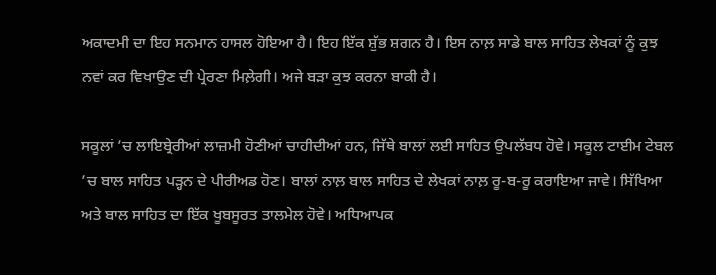ਅਕਾਦਮੀ ਦਾ ਇਹ ਸਨਮਾਨ ਹਾਸਲ ਹੋਇਆ ਹੈ। ਇਹ ਇੱਕ ਸ਼ੁੱਭ ਸ਼ਗਨ ਹੈ। ਇਸ ਨਾਲ਼ ਸਾਡੇ ਬਾਲ ਸਾਹਿਤ ਲੇਖਕਾਂ ਨੂੰ ਕੁਝ ਨਵਾਂ ਕਰ ਵਿਖਾਉਣ ਦੀ ਪ੍ਰੇਰਣਾ ਮਿਲ਼ੇਗੀ। ਅਜੇ ਬੜਾ ਕੁਝ ਕਰਨਾ ਬਾਕੀ ਹੈ।

ਸਕੂਲਾਂ ’ਚ ਲਾਇਬ੍ਰੇਰੀਆਂ ਲਾਜ਼ਮੀ ਹੋਣੀਆਂ ਚਾਹੀਦੀਆਂ ਹਨ, ਜਿੱਥੇ ਬਾਲਾਂ ਲਈ ਸਾਹਿਤ ਉਪਲੱਬਧ ਹੋਵੇ। ਸਕੂਲ ਟਾਈਮ ਟੇਬਲ ’ਚ ਬਾਲ ਸਾਹਿਤ ਪੜ੍ਹਨ ਦੇ ਪੀਰੀਅਡ ਹੋਣ। ਬਾਲਾਂ ਨਾਲ਼ ਬਾਲ ਸਾਹਿਤ ਦੇ ਲੇਖਕਾਂ ਨਾਲ਼ ਰੂ-ਬ-ਰੂ ਕਰਾਇਆ ਜਾਵੇ। ਸਿੱਖਿਆ ਅਤੇ ਬਾਲ ਸਾਹਿਤ ਦਾ ਇੱਕ ਖੂਬਸੂਰਤ ਤਾਲਮੇਲ ਹੋਵੇ। ਅਧਿਆਪਕ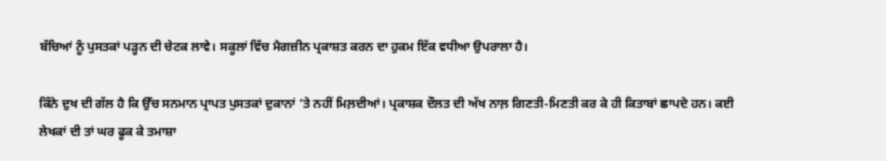ਬੱਚਿਆਂ ਨੂੰ ਪੁਸਤਕਾਂ ਪੜ੍ਹਨ ਦੀ ਚੇਟਕ ਲਾਵੇ। ਸਕੂਲਾਂ ਵਿੱਚ ਮੈਗਜ਼ੀਨ ਪ੍ਰਕਾਸ਼ਤ ਕਰਨ ਦਾ ਹੁਕਮ ਇੱਕ ਵਧੀਆ ਉਪਰਾਲਾ ਹੈ।

ਕਿੰਨੇ ਦੁਖ ਦੀ ਗੱਲ ਹੈ ਕਿ ਉੱਚ ਸਨਮਾਨ ਪ੍ਰਾਪਤ ਪੁਸਤਕਾਂ ਦੁਕਾਨਾਂ ’ਤੇ ਨਹੀਂ ਮਿਲ਼ਦੀਆਂ। ਪ੍ਰਕਾਸ਼ਕ ਦੌਲਤ ਦੀ ਅੱਖ ਨਾਲ਼ ਗਿਣਤੀ-ਮਿਣਤੀ ਕਰ ਕੇ ਹੀ ਕਿਤਾਬਾਂ ਛਾਪਦੇ ਹਨ। ਕਈ ਲੇਖਕਾਂ ਦੀ ਤਾਂ ਘਰ ਫੂਕ ਕੇ ਤਮਾਸ਼ਾ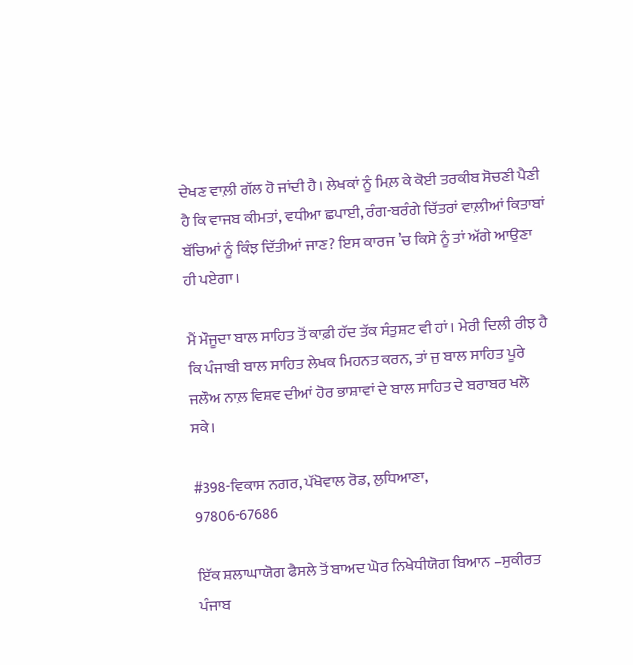ਦੇਖਣ ਵਾਲ਼ੀ ਗੱਲ ਹੋ ਜਾਂਦੀ ਹੈ। ਲੇਖਕਾਂ ਨੂੰ ਮਿਲ਼ ਕੇ ਕੋਈ ਤਰਕੀਬ ਸੋਚਣੀ ਪੈਣੀ ਹੈ ਕਿ ਵਾਜਬ ਕੀਮਤਾਂ, ਵਧੀਆ ਛਪਾਈ, ਰੰਗ-ਬਰੰਗੇ ਚਿੱਤਰਾਂ ਵਾਲ਼ੀਆਂ ਕਿਤਾਬਾਂ ਬੱਚਿਆਂ ਨੂੰ ਕਿੰਝ ਦਿੱਤੀਆਂ ਜਾਣ? ਇਸ ਕਾਰਜ ’ਚ ਕਿਸੇ ਨੂੰ ਤਾਂ ਅੱਗੇ ਆਉਣਾ ਹੀ ਪਏਗਾ।

ਮੈਂ ਮੌਜੂਦਾ ਬਾਲ ਸਾਹਿਤ ਤੋਂ ਕਾਫ਼ੀ ਹੱਦ ਤੱਕ ਸੰਤੁਸ਼ਟ ਵੀ ਹਾਂ। ਮੇਰੀ ਦਿਲੀ ਰੀਝ ਹੈ ਕਿ ਪੰਜਾਬੀ ਬਾਲ ਸਾਹਿਤ ਲੇਖਕ ਮਿਹਨਤ ਕਰਨ, ਤਾਂ ਜੁ ਬਾਲ ਸਾਹਿਤ ਪੂਰੇ ਜਲੌਅ ਨਾਲ਼ ਵਿਸ਼ਵ ਦੀਆਂ ਹੋਰ ਭਾਸ਼ਾਵਾਂ ਦੇ ਬਾਲ ਸਾਹਿਤ ਦੇ ਬਰਾਬਰ ਖਲੋ ਸਕੇ।

#398-ਵਿਕਾਸ ਨਗਰ, ਪੱਖੋਵਾਲ ਰੋਡ, ਲੁਧਿਆਣਾ,
97806-67686

ਇੱਕ ਸ਼ਲਾਘਾਯੋਗ ਫੈਸਲੇ ਤੋਂ ਬਾਅਦ ਘੋਰ ਨਿਖੇਧੀਯੋਗ ਬਿਆਨ –ਸੁਕੀਰਤ
ਪੰਜਾਬ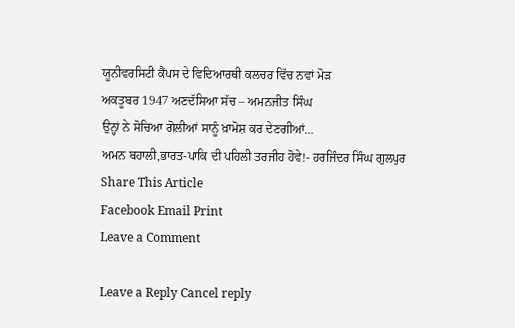ਯੂਨੀਵਰਸਿਟੀ ਕੈਂਪਸ ਦੇ ਵਿਦਿਆਰਥੀ ਕਲਚਰ ਵਿੱਚ ਨਵਾਂ ਮੋੜ
ਅਕਤੂਬਰ 1947 ਅਣਦੱਸਿਆ ਸੱਚ – ਅਮਨਜੀਤ ਸਿੰਘ
ਉਨ੍ਹਾਂ ਨੇ ਸੋਚਿਆ ਗੋਲੀਆਂ ਸਾਨੂੰ ਖ਼ਾਮੋਸ਼ ਕਰ ਦੇਣਗੀਆਂ…
ਅਮਨ ਬਹਾਲੀ,ਭਾਰਤ-ਪਾਕਿ ਦੀ ਪਹਿਲੀ ਤਰਜੀਹ ਹੋਵੇ!- ਹਰਜਿੰਦਰ ਸਿੰਘ ਗੁਲਪੁਰ
Share This Article
Facebook Email Print
Leave a Comment

Leave a Reply Cancel reply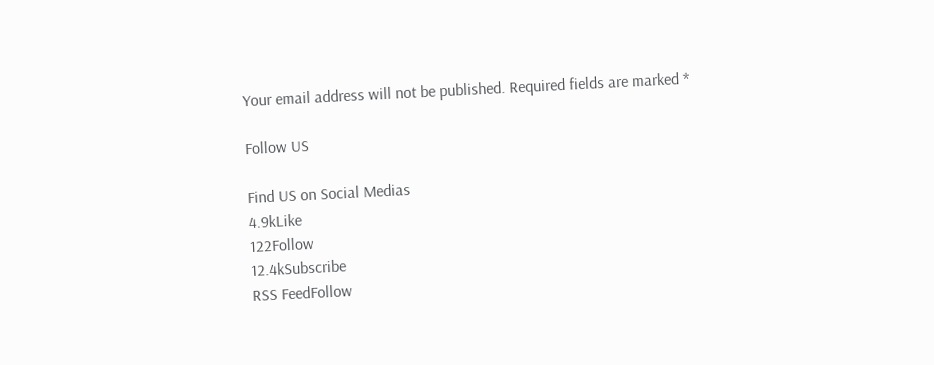Your email address will not be published. Required fields are marked *

Follow US

Find US on Social Medias
4.9kLike
122Follow
12.4kSubscribe
RSS FeedFollow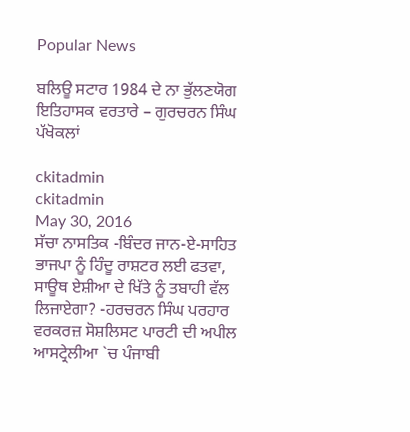Popular News

ਬਲਿਊ ਸਟਾਰ 1984 ਦੇ ਨਾ ਭੁੱਲਣਯੋਗ ਇਤਿਹਾਸਕ ਵਰਤਾਰੇ – ਗੁਰਚਰਨ ਸਿੰਘ ਪੱਖੋਕਲਾਂ

ckitadmin
ckitadmin
May 30, 2016
ਸੱਚਾ ਨਾਸਤਿਕ -ਬਿੰਦਰ ਜਾਨ-ਏ-ਸਾਹਿਤ
ਭਾਜਪਾ ਨੂੰ ਹਿੰਦੂ ਰਾਸ਼ਟਰ ਲਈ ਫਤਵਾ, ਸਾਊਥ ਏਸ਼ੀਆ ਦੇ ਖਿੱਤੇ ਨੂੰ ਤਬਾਹੀ ਵੱਲ ਲਿਜਾਏਗਾ? -ਹਰਚਰਨ ਸਿੰਘ ਪਰਹਾਰ
ਵਰਕਰਜ਼ ਸੋਸ਼ਲਿਸਟ ਪਾਰਟੀ ਦੀ ਅਪੀਲ
ਆਸਟ੍ਰੇਲੀਆ `ਚ ਪੰਜਾਬੀ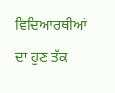ਵਿਦਿਆਰਥੀਆਂ ਦਾ ਹੁਣ ਤੱਕ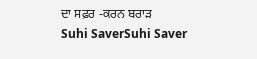ਦਾ ਸਫ਼ਰ -ਕਰਨ ਬਰਾੜ
Suhi SaverSuhi Saver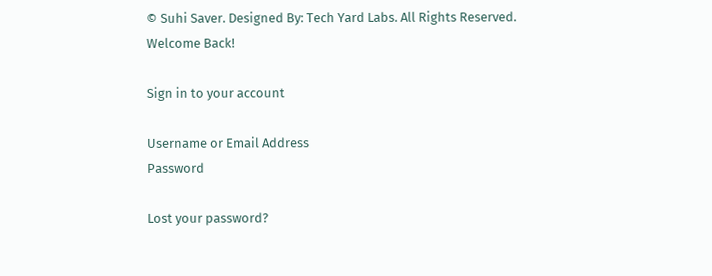© Suhi Saver. Designed By: Tech Yard Labs. All Rights Reserved.
Welcome Back!

Sign in to your account

Username or Email Address
Password

Lost your password?